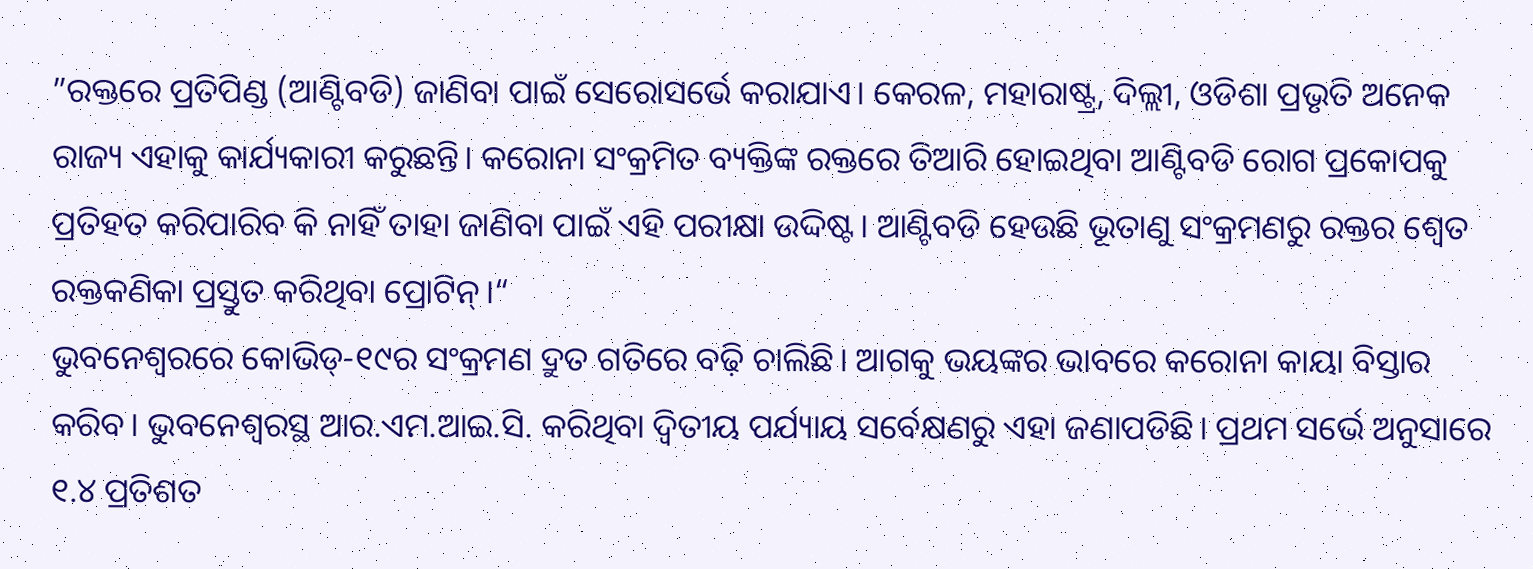”ରକ୍ତରେ ପ୍ରତିପିଣ୍ଡ (ଆଣ୍ଟିବଡି) ଜାଣିବା ପାଇଁ ସେରୋସର୍ଭେ କରାଯାଏ। କେରଳ, ମହାରାଷ୍ଟ୍ର, ଦିଲ୍ଲୀ, ଓଡିଶା ପ୍ରଭୃତି ଅନେକ ରାଜ୍ୟ ଏହାକୁ କାର୍ଯ୍ୟକାରୀ କରୁଛନ୍ତି। କରୋନା ସଂକ୍ରମିତ ବ୍ୟକ୍ତିଙ୍କ ରକ୍ତରେ ତିଆରି ହୋଇଥିବା ଆଣ୍ଟିବଡି ରୋଗ ପ୍ରକୋପକୁ ପ୍ରତିହତ କରିପାରିବ କି ନାହିଁ ତାହା ଜାଣିବା ପାଇଁ ଏହି ପରୀକ୍ଷା ଉଦ୍ଦିଷ୍ଟ। ଆଣ୍ଟିବଡି ହେଉଛି ଭୂତାଣୁ ସଂକ୍ରମଣରୁ ରକ୍ତର ଶ୍ୱେତ ରକ୍ତକଣିକା ପ୍ରସ୍ତୁତ କରିଥିବା ପ୍ରୋଟିନ୍।“
ଭୁବନେଶ୍ୱରରେ କୋଭିଡ୍-୧୯ର ସଂକ୍ରମଣ ଦ୍ରୁତ ଗତିରେ ବଢ଼ି ଚାଲିଛି। ଆଗକୁ ଭୟଙ୍କର ଭାବରେ କରୋନା କାୟା ବିସ୍ତାର କରିବ। ଭୁବନେଶ୍ୱରସ୍ଥ ଆର.ଏମ.ଆଇ.ସି. କରିଥିବା ଦ୍ୱିତୀୟ ପର୍ଯ୍ୟାୟ ସର୍ବେକ୍ଷଣରୁ ଏହା ଜଣାପଡିଛି। ପ୍ରଥମ ସର୍ଭେ ଅନୁସାରେ ୧.୪ ପ୍ରତିଶତ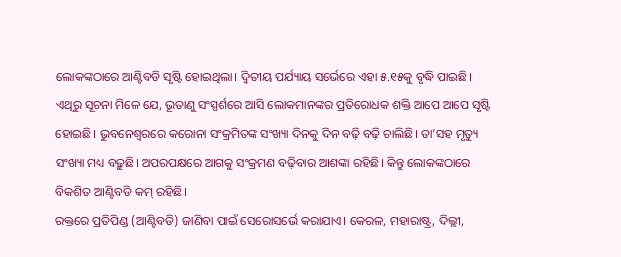ଲୋକଙ୍କଠାରେ ଆଣ୍ଟିବଡି ସୃଷ୍ଟି ହୋଇଥିଲା। ଦ୍ୱିତୀୟ ପର୍ଯ୍ୟାୟ ସର୍ଭେରେ ଏହା ୫.୧୫କୁ ବୃଦ୍ଧି ପାଇଛି। ଏଥିରୁ ସୂଚନା ମିଳେ ଯେ, ଭୂତାଣୁ ସଂସ୍ପର୍ଶରେ ଆସି ଲୋକମାନଙ୍କର ପ୍ରତିରୋଧକ ଶକ୍ତି ଆପେ ଆପେ ସୃଷ୍ଟି ହୋଇଛି। ଭୁବନେଶ୍ୱରରେ କରୋନା ସଂକ୍ରମିତଙ୍କ ସଂଖ୍ୟା ଦିନକୁ ଦିନ ବଢ଼ି ବଢ଼ି ଚାଲିଛି। ତା’ସହ ମୃତ୍ୟୁ ସଂଖ୍ୟା ମଧ୍ୟ ବଢ଼ୁଛି। ଅପରପକ୍ଷରେ ଆଗକୁ ସଂକ୍ରମଣ ବଢ଼ିବାର ଆଶଙ୍କା ରହିଛି। କିନ୍ତୁ ଲୋକଙ୍କଠାରେ ବିକଶିତ ଆଣ୍ଟିବଡି କମ୍ ରହିଛି।
ରକ୍ତରେ ପ୍ରତିପିଣ୍ଡ (ଆଣ୍ଟିବଡି) ଜାଣିବା ପାଇଁ ସେରୋସର୍ଭେ କରାଯାଏ। କେରଳ, ମହାରାଷ୍ଟ୍ର, ଦିଲ୍ଲୀ,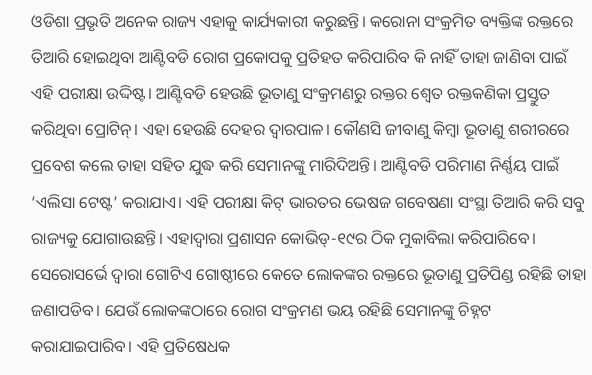ଓଡିଶା ପ୍ରଭୃତି ଅନେକ ରାଜ୍ୟ ଏହାକୁ କାର୍ଯ୍ୟକାରୀ କରୁଛନ୍ତି। କରୋନା ସଂକ୍ରମିତ ବ୍ୟକ୍ତିଙ୍କ ରକ୍ତରେ ତିଆରି ହୋଇଥିବା ଆଣ୍ଟିବଡି ରୋଗ ପ୍ରକୋପକୁ ପ୍ରତିହତ କରିପାରିବ କି ନାହିଁ ତାହା ଜାଣିବା ପାଇଁ ଏହି ପରୀକ୍ଷା ଉଦ୍ଦିଷ୍ଟ। ଆଣ୍ଟିବଡି ହେଉଛି ଭୂତାଣୁ ସଂକ୍ରମଣରୁ ରକ୍ତର ଶ୍ୱେତ ରକ୍ତକଣିକା ପ୍ରସ୍ତୁତ କରିଥିବା ପ୍ରୋଟିନ୍। ଏହା ହେଉଛି ଦେହର ଦ୍ୱାରପାଳ। କୌଣସି ଜୀବାଣୁ କିମ୍ବା ଭୂତାଣୁ ଶରୀରରେ ପ୍ରବେଶ କଲେ ତାହା ସହିତ ଯୁଦ୍ଧ କରି ସେମାନଙ୍କୁ ମାରିଦିଅନ୍ତି। ଆଣ୍ଟିବଡି ପରିମାଣ ନିର୍ଣ୍ଣୟ ପାଇଁ ‘ଏଲିସା ଟେଷ୍ଟ’ କରାଯାଏ। ଏହି ପରୀକ୍ଷା କିଟ୍ ଭାରତର ଭେଷଜ ଗବେଷଣା ସଂସ୍ଥା ତିଆରି କରି ସବୁ ରାଜ୍ୟକୁ ଯୋଗାଉଛନ୍ତି। ଏହାଦ୍ୱାରା ପ୍ରଶାସନ କୋଭିଡ୍-୧୯ର ଠିକ ମୁକାବିଲା କରିପାରିବେ।
ସେରୋସର୍ଭେ ଦ୍ୱାରା ଗୋଟିଏ ଗୋଷ୍ଠୀରେ କେତେ ଲୋକଙ୍କର ରକ୍ତରେ ଭୂତାଣୁ ପ୍ରତିପିଣ୍ଡ ରହିଛି ତାହା ଜଣାପଡିବ। ଯେଉଁ ଲୋକଙ୍କଠାରେ ରୋଗ ସଂକ୍ରମଣ ଭୟ ରହିଛି ସେମାନଙ୍କୁ ଚିହ୍ନଟ କରାଯାଇପାରିବ। ଏହି ପ୍ରତିଷେଧକ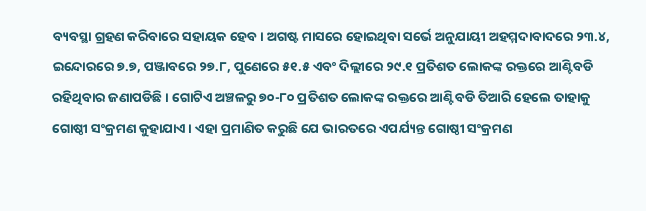ବ୍ୟବସ୍ଥା ଗ୍ରହଣ କରିବାରେ ସହାୟକ ହେବ। ଅଗଷ୍ଟ ମାସରେ ହୋଇଥିବା ସର୍ଭେ ଅନୁଯାୟୀ ଅହମ୍ମଦାବାଦରେ ୨୩.୪, ଇନ୍ଦୋରରେ ୭.୭, ପଞ୍ଜାବରେ ୨୭.୮, ପୁଣେରେ ୫୧.୫ ଏବଂ ଦିଲ୍ଲୀରେ ୨୯.୧ ପ୍ରତିଶତ ଲୋକଙ୍କ ରକ୍ତରେ ଆଣ୍ଟିବଡି ରହିଥିବାର ଜଣାପଡିଛି। ଗୋଟିଏ ଅଞ୍ଚଳରୁ ୭୦-୮୦ ପ୍ରତିଶତ ଲୋକଙ୍କ ରକ୍ତରେ ଆଣ୍ଟିବଡି ତିଆରି ହେଲେ ତାହାକୁ ଗୋଷ୍ଠୀ ସଂକ୍ରମଣ କୁହାଯାଏ। ଏହା ପ୍ରମାଣିତ କରୁଛି ଯେ ଭାରତରେ ଏପର୍ଯ୍ୟନ୍ତ ଗୋଷ୍ଠୀ ସଂକ୍ରମଣ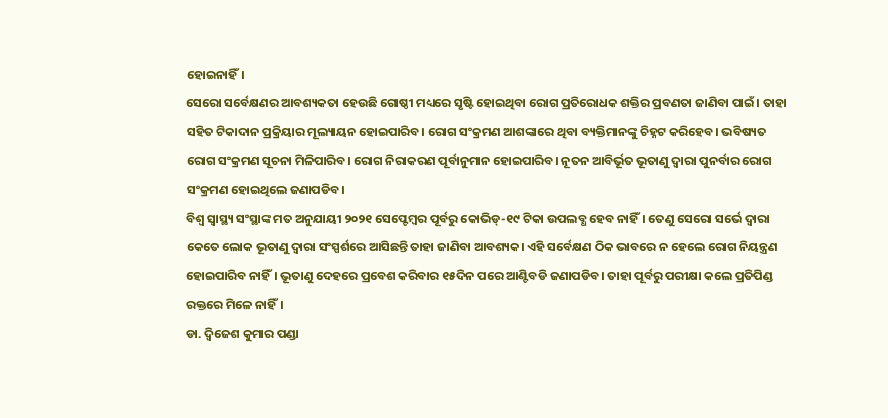ହୋଇନାହିଁ।
ସେରୋ ସର୍ବେକ୍ଷଣର ଆବଶ୍ୟକତା ହେଉଛି ଗୋଷ୍ଠୀ ମଧ୍ୟରେ ସୃଷ୍ଟି ହୋଇଥିବା ରୋଗ ପ୍ରତିରୋଧକ ଶକ୍ତିର ପ୍ରବଣତା ଜାଣିବା ପାଇଁ। ତାହା ସହିତ ଟିକାଦାନ ପ୍ରକ୍ରିୟାର ମୂଲ୍ୟାୟନ ହୋଇପାରିବ। ରୋଗ ସଂକ୍ରମଣ ଆଶଙ୍କାରେ ଥିବା ବ୍ୟକ୍ତିମାନଙ୍କୁ ଚିହ୍ନଟ କରିହେବ। ଭବିଷ୍ୟତ ରୋଗ ସଂକ୍ରମଣ ସୂଚନା ମିଳିପାରିବ। ରୋଗ ନିରାକରଣ ପୂର୍ବାନୁମାନ ହୋଇପାରିବ। ନୂତନ ଆବିର୍ଭୂତ ଭୂତାଣୁ ଦ୍ୱାରା ପୁନର୍ବାର ରୋଗ ସଂକ୍ରମଣ ହୋଇଥିଲେ ଜଣାପଡିବ।
ବିଶ୍ୱ ସ୍ବାସ୍ଥ୍ୟ ସଂସ୍ଥାଙ୍କ ମତ ଅନୁଯାୟୀ ୨୦୨୧ ସେପ୍ଟେମ୍ବର ପୂର୍ବରୁ କୋଭିଡ୍-୧୯ ଟିକା ଉପଲବ୍ଧ ହେବ ନାହିଁ। ତେଣୁ ସେରୋ ସର୍ଭେ ଦ୍ୱାରା କେତେ ଲୋକ ଭୂତାଣୁ ଦ୍ୱାରା ସଂସ୍ପର୍ଶରେ ଆସିଛନ୍ତି ତାହା ଜାଣିବା ଆବଶ୍ୟକ। ଏହି ସର୍ବେକ୍ଷଣ ଠିକ ଭାବରେ ନ ହେଲେ ରୋଗ ନିୟନ୍ତ୍ରଣ ହୋଇପାରିବ ନାହିଁ। ଭୂତାଣୁ ଦେହରେ ପ୍ରବେଶ କରିବାର ୧୫ଦିନ ପରେ ଆଣ୍ଟିବଡି ଜଣାପଡିବ। ତାହା ପୂର୍ବରୁ ପରୀକ୍ଷା କଲେ ପ୍ରତିପିଣ୍ଡ ରକ୍ତରେ ମିଳେ ନାହିଁ।
ଡା. ଦ୍ୱିଜେଶ କୁମାର ପଣ୍ଡା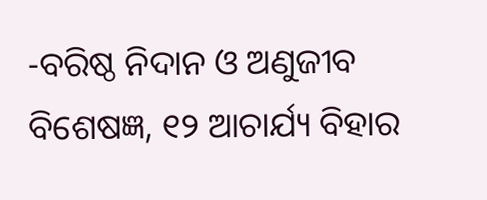-ବରିଷ୍ଠ ନିଦାନ ଓ ଅଣୁଜୀବ ବିଶେଷଜ୍ଞ, ୧୨ ଆଚାର୍ଯ୍ୟ ବିହାର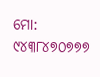ମୋ: ୯୪୩୮୪୭୦୭୭୭